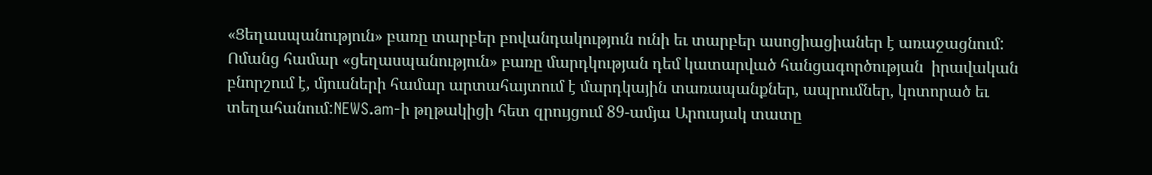«Ցեղասպանություն» բառը տարբեր բովանդակություն ունի եւ տարբեր ասոցիացիաներ է առաջացնում: Ոմանց համար «ցեղասպանություն» բառը մարդկության դեմ կատարված հանցագործության  իրավական բնորշում է, մյուսների համար արտահայտում է մարդկային տառապանքներ, ապրումներ, կոտորած եւ տեղահանում:NEWS.am-ի թղթակիցի հետ զրույցում 89-ամյա Արուսյակ տատը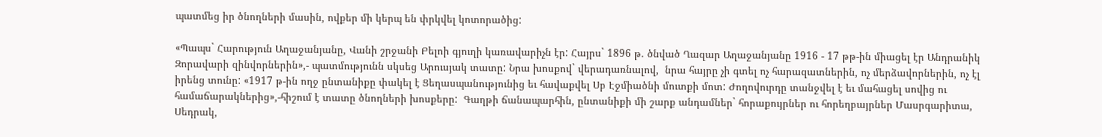պատմեց իր ծնողների մասին, ովքեր մի կերպ են փրկվել կոտորածից:

«Պապս` Հարություն Աղաջանյանը, Վանի շրջանի Բելոի գյուղի կառավարիչն էր: Հայրս` 1896 թ. ծնված Ղազար Աղաջանյանը 1916 - 17 թթ-ին միացել էր Անդրանիկ Զորավարի զինվորներին»,- պատմությունն սկսեց Արուսյակ տատը: Նրա խոսքով` վերադառնալով,  նրա հայրը չի գտել ոչ հարազատներին, ոչ մերձավորներին, ոչ էլ իրենց տունը: «1917 թ-ին ողջ ընտանիքը փակել է Ցեղասպանությունից եւ հավաքվել Սբ Էջմիածնի մուտքի մոտ: Ժողովուրդը տանջվել է եւ մահացել սովից ու համաճարակներից»,-հիշում է տատը ծնողների խոսքերը:  Գաղթի ճանապարհին, ընտանիքի մի շարք անդամներ` հորաքույրներ ու հորեղբայրներ Մասրգարիտա, Սեդրակ,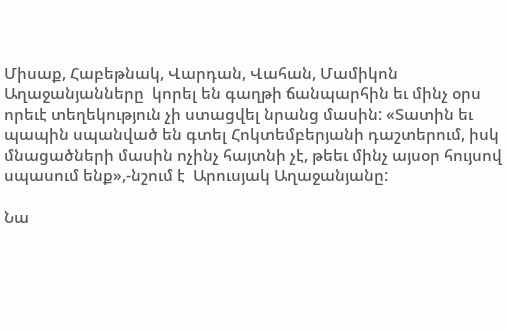Միսաք, Հաբեթնակ, Վարդան, Վահան, Մամիկոն Աղաջանյանները  կորել են գաղթի ճանպարհին եւ մինչ օրս որեւէ տեղեկություն չի ստացվել նրանց մասին: «Տատին եւ պապին սպանված են գտել Հոկտեմբերյանի դաշտերում, իսկ մնացածների մասին ոչինչ հայտնի չէ, թեեւ մինչ այսօր հույսով սպասում ենք»,-նշում է  Արուսյակ Աղաջանյանը:

Նա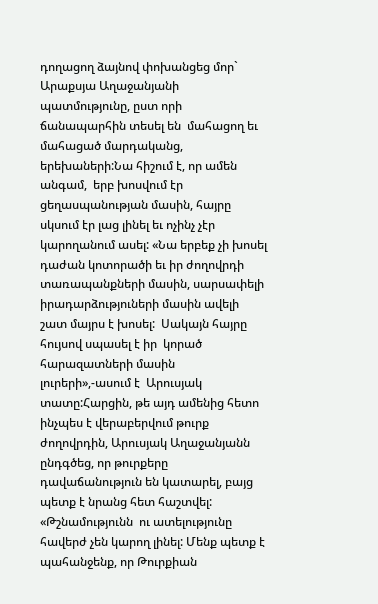դողացող ձայնով փոխանցեց մոր` Արաքսյա Աղաջանյանի պատմությունը, ըստ որի ճանապարհին տեսել են  մահացող եւ մահացած մարդականց, երեխաների:Նա հիշում է, որ ամեն անգամ,  երբ խոսվում էր ցեղասպանության մասին, հայրը սկսում էր լաց լինել եւ ոչինչ չէր կարողանում ասել: «Նա երբեք չի խոսել դաժան կոտորածի եւ իր ժողովրդի տառապանքների մասին, սարսափելի իրադարձություների մասին ավելի շատ մայրս է խոսել:  Սակայն հայրը հույսով սպասել է իր  կորած հարազատների մասին լուրերի»,-ասում է  Արուսյակ տատը:Հարցին, թե այդ ամենից հետո ինչպես է վերաբերվում թուրք ժողովրդին, Արուսյակ Աղաջանյանն ընդգծեց, որ թուրքերը դավաճանություն են կատարել, բայց պետք է նրանց հետ հաշտվել: «Թշնամությունն  ու ատելությունը հավերժ չեն կարող լինել: Մենք պետք է պահանջենք, որ Թուրքիան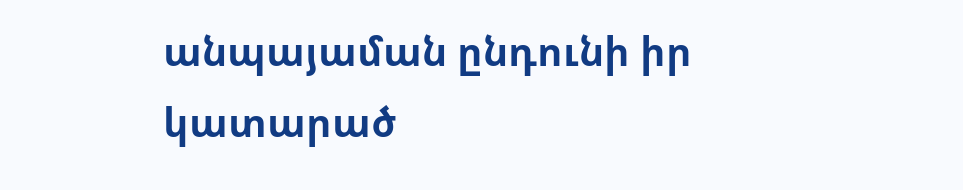անպայաման ընդունի իր կատարած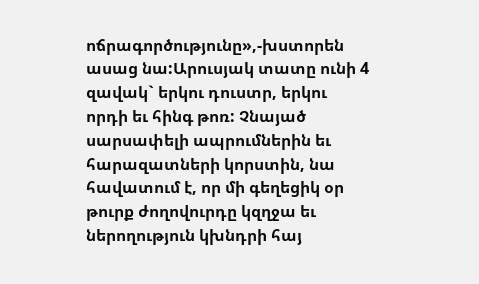ոճրագործությունը»,-խստորեն ասաց նա:Արուսյակ տատը ունի 4 զավակ` երկու դուստր, երկու որդի եւ հինգ թոռ: Չնայած սարսափելի ապրումներին եւ հարազատների կորստին, նա հավատում է, որ մի գեղեցիկ օր թուրք ժողովուրդը կզղջա եւ  ներողություն կխնդրի հայ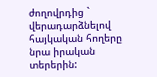ժողովրդից ` վերադարձնելով հայկական հողերը նրա իրական տերերին: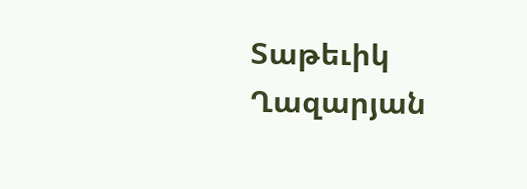Տաթեւիկ Ղազարյան